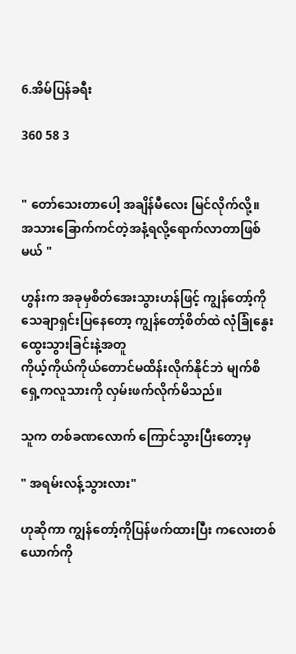6.အိမ်ပြန်ခရီး

360 58 3


" တော်သေးတာပေါ့ အချိန်မီလေး မြင်လိုက်လို့။
အသားခြောက်ကင်တဲ့အနံ့ရလို့ရောက်လာတာဖြစ်မယ် "

ဟွန်းက အခုမှစိတ်အေးသွားဟန်ဖြင့် ကျွန်တော့်ကိုသေချာရှင်းပြနေတော့ ကျွန်တော့်စိတ်ထဲ လုံခြုံနွေးထွေးသွားခြင်းနဲ့အတူ
ကိုယ့်ကိုယ်ကိုယ်တောင်မထိန်းလိုက်နိုင်ဘဲ မျက်စိရှေ့ကလူသားကို လှမ်းဖက်လိုက်မိသည်။

သူက တစ်ခဏလောက် ကြောင်သွားပြီးတော့မှ

" အရမ်းလန့်သွားလား"

ဟုဆိုကာ ကျွန်တော့်ကိုပြန်ဖက်ထားပြီး ကလေးတစ်ယောက်ကို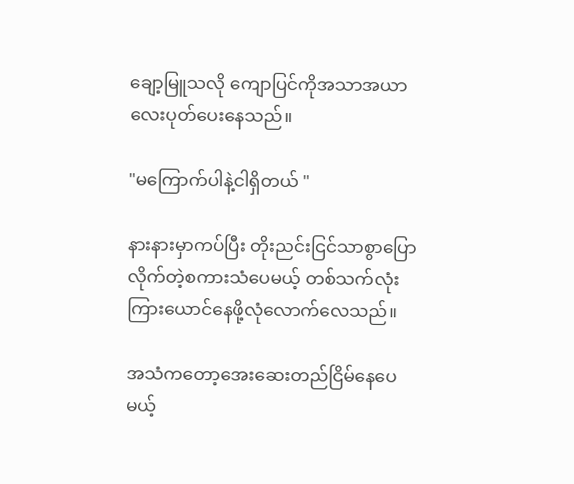ချော့မြူသလို ကျောပြင်ကိုအသာအယာလေးပုတ်ပေးနေသည်။

"မကြောက်ပါနဲ့ငါရှိတယ် "

နားနားမှာကပ်ပြီး တိုးညင်းငြင်သာစွာပြောလိုက်တဲ့စကားသံပေမယ့် တစ်သက်လုံးကြားယောင်နေဖို့လုံလောက်လေသည်။

အသံကတော့အေးဆေးတည်ငြိမ်နေပေမယ့်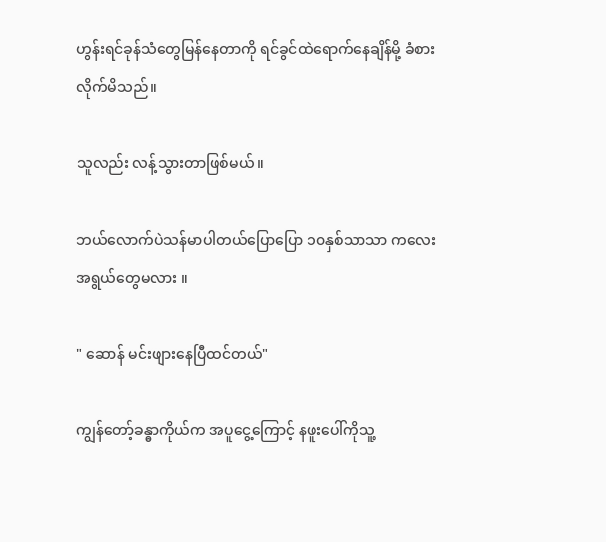ဟွန်းရင်ခုန်သံတွေမြန်နေတာကို ရင်ခွင်ထဲရောက်နေချိန်မို့ ခံစားလိုက်မိသည်။

သူလည်း လန့်သွားတာဖြစ်မယ်။

ဘယ်လောက်ပဲသန်မာပါတယ်ပြောပြော ၁၀နှစ်သာသာ ကလေးအရွယ်တွေမလား ။

" ဆောန် မင်းဖျားနေပြီထင်တယ်"

ကျွန်တော့်ခန္ဓာကိုယ်က အပူငွေ့ကြောင့် နဖူးပေါ်ကိုသူ့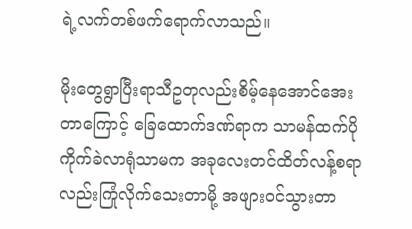ရဲ့လက်တစ်ဖက်ရောက်လာသည်။

မိုးတွေရွာပြီးရာသီဥတုလည်းစိမ့်နေအောင်အေးတာကြောင့် ခြေထောက်ဒဏ်ရာက သာမန်ထက်ပိုကိုက်ခဲလာရုံသာမက အခုလေးတင်ထိတ်လန့်စရာလည်းကြုံလိုက်သေးတာမို့ အဖျားဝင်သွားတာ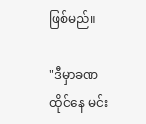ဖြစ်မည်။

"ဒီမှာခဏထိုင်နေ မင်း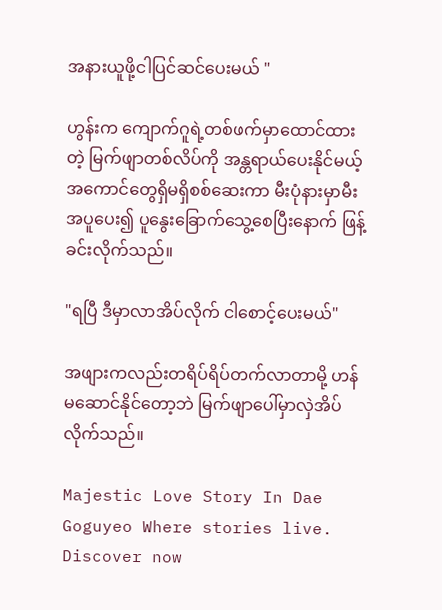အနားယူဖို့ငါပြင်ဆင်ပေးမယ် "

ဟွန်းက ကျောက်ဂူရဲ့တစ်ဖက်မှာထောင်ထားတဲ့ မြက်ဖျာတစ်လိပ်ကို အန္တရာယ်ပေးနိုင်မယ့်အကောင်တွေရှိမရှိစစ်ဆေးကာ မီးပုံနားမှာမီးအပူပေး၍ ပူနွေးခြောက်သွေ့စေပြီးနောက် ဖြန့်ခင်းလိုက်သည်။

"ရပြီ ဒီမှာလာအိပ်လိုက် ငါစောင့်ပေးမယ်"

အဖျားကလည်းတရိပ်ရိပ်တက်လာတာမို့ ဟန်မဆောင်နိုင်တော့ဘဲ မြက်ဖျာပေါ်မှာလှဲအိပ်လိုက်သည်။

Majestic Love Story In Dae Goguyeo Where stories live. Discover now